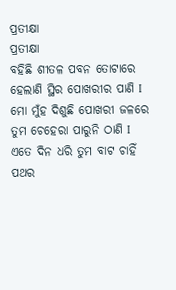ପ୍ରତୀକ୍ଷା
ପ୍ରତୀକ୍ଷା
ବହିଛି ଶୀତଳ ପବନ ତୋଟାରେ
ହେଲାଣି ସ୍ଥିର ପୋଖରୀର ପାଣି I
ମୋ ମୁଁହ ଦିଶୁଛି ପୋଖରୀ ଜଳରେ
ତୁମ ଚେହେରା ପାରୁନି ଠାଣି I
ଏତେ ଦିନ ଧରି ତୁମ ବାଟ ଚାହିଁ
ପଥର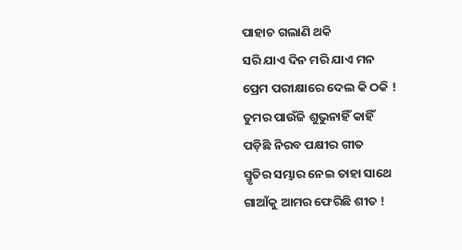ପାହାଚ ଗଲାଣି ଥକି
ସରି ଯାଏ ଦିନ ମରି ଯାଏ ମନ
ପ୍ରେମ ପରୀକ୍ଷାରେ ଦେଲ କି ଠକି !
ତୁମର ପାଉଁଜି ଶୁଭୁନାହିଁ କାହିଁ
ପଡ଼ିଛି ନିରବ ପକ୍ଷୀର ଗୀତ
ସ୍ମୃତିର ସମ୍ଭାର ନେଇ ତାହା ସାଥେ
ଗାଆଁକୁ ଆମର ଫେରିଛି ଶୀତ !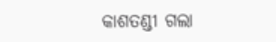କାଶତଣ୍ଡୀ ଗଲା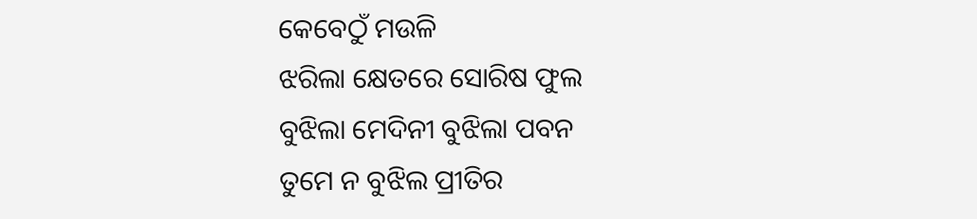କେବେଠୁଁ ମଉଳି
ଝରିଲା କ୍ଷେତରେ ସୋରିଷ ଫୁଲ
ବୁଝିଲା ମେଦିନୀ ବୁଝିଲା ପବନ
ତୁମେ ନ ବୁଝିଲ ପ୍ରୀତିର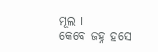ମୂଲ I
କେବେ ଜହ୍ନ ହସେ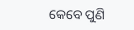କେବେ ପୁଣି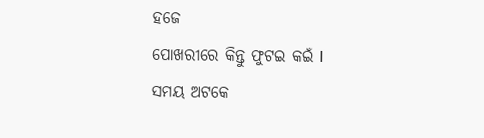ହଜେ
ପୋଖରୀରେ କିନ୍ତୁ ଫୁଟଇ କଇଁ I
ସମୟ ଅଟକେ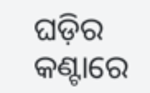ଘଡ଼ିର କଣ୍ଟାରେ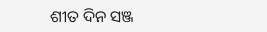ଶୀତ ଦିନ ସଞ୍ଜ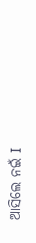ଆସିଲେ ନଇଁ I